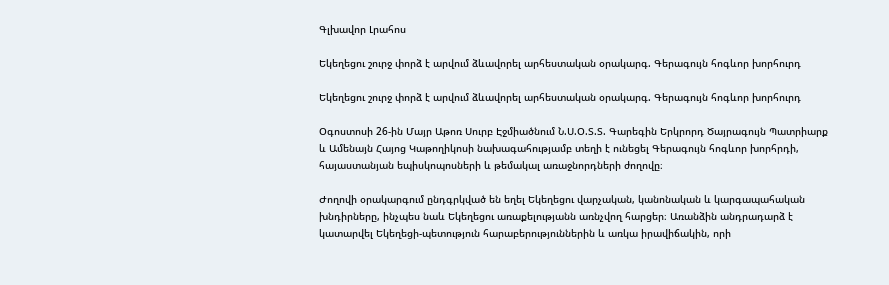Գլխավոր Լրահոս

Եկեղեցու շուրջ փորձ է արվում ձևավորել արհեստական օրակարգ. Գերագույն հոգևոր խորհուրդ

Եկեղեցու շուրջ փորձ է արվում ձևավորել արհեստական օրակարգ. Գերագույն հոգևոր խորհուրդ

Օգոստոսի 26-ին Մայր Աթոռ Սուրբ Էջմիածնում Ն.Ս.Օ.Տ.Տ. Գարեգին Երկրորդ Ծայրագույն Պատրիարք և Ամենայն Հայոց Կաթողիկոսի նախագահությամբ տեղի է ունեցել Գերագույն հոգևոր խորհրդի, հայաստանյան եպիսկոպոսների և թեմակալ առաջնորդների ժողովը։

Ժողովի օրակարգում ընդգրկված են եղել Եկեղեցու վարչական, կանոնական և կարգապահական խնդիրները, ինչպես նաև Եկեղեցու առաքելությանն առնչվող հարցեր։ Առանձին անդրադարձ է կատարվել Եկեղեցի-պետություն հարաբերություններին և առկա իրավիճակին, որի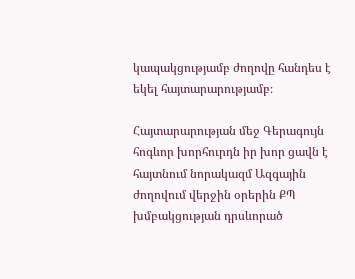կապակցությամբ ժողովը հանդես է եկել հայտարարությամբ։

Հայտարարության մեջ Գերագույն հոգևոր խորհուրդն իր խոր ցավն է հայտնում նորակազմ Ազգային ժողովում վերջին օրերին ՔՊ խմբակցության դրսևորած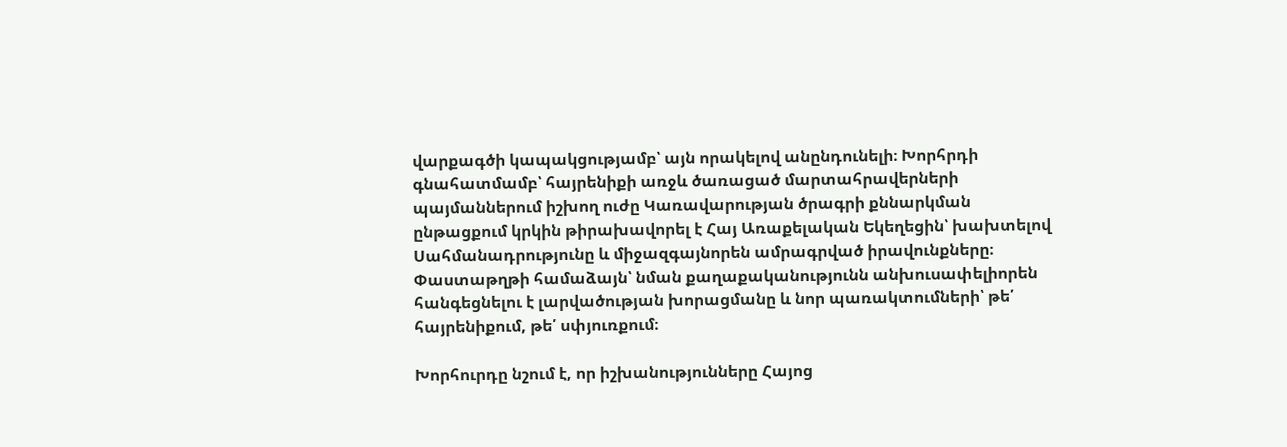վարքագծի կապակցությամբ՝ այն որակելով անընդունելի։ Խորհրդի գնահատմամբ՝ հայրենիքի առջև ծառացած մարտահրավերների պայմաններում իշխող ուժը Կառավարության ծրագրի քննարկման ընթացքում կրկին թիրախավորել է Հայ Առաքելական Եկեղեցին՝ խախտելով Սահմանադրությունը և միջազգայնորեն ամրագրված իրավունքները։ Փաստաթղթի համաձայն՝ նման քաղաքականությունն անխուսափելիորեն հանգեցնելու է լարվածության խորացմանը և նոր պառակտումների՝ թե՛ հայրենիքում, թե՛ սփյուռքում։

Խորհուրդը նշում է, որ իշխանությունները Հայոց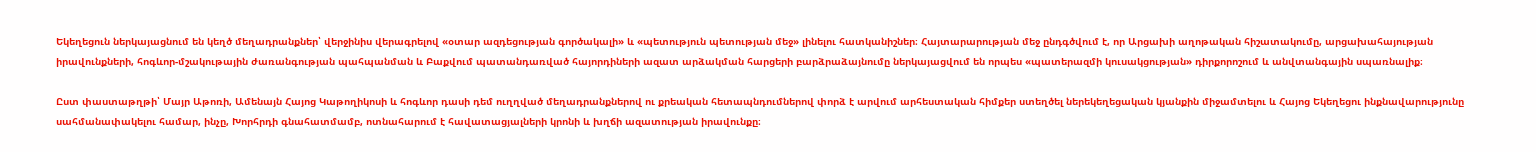Եկեղեցուն ներկայացնում են կեղծ մեղադրանքներ՝ վերջինիս վերագրելով «օտար ազդեցության գործակալի» և «պետություն պետության մեջ» լինելու հատկանիշներ։ Հայտարարության մեջ ընդգծվում է, որ Արցախի աղոթական հիշատակումը, արցախահայության իրավունքների, հոգևոր-մշակութային ժառանգության պահպանման և Բաքվում պատանդառված հայորդիների ազատ արձակման հարցերի բարձրաձայնումը ներկայացվում են որպես «պատերազմի կուսակցության» դիրքորոշում և անվտանգային սպառնալիք։

Ըստ փաստաթղթի՝ Մայր Աթոռի, Ամենայն Հայոց Կաթողիկոսի և հոգևոր դասի դեմ ուղղված մեղադրանքներով ու քրեական հետապնդումներով փորձ է արվում արհեստական հիմքեր ստեղծել ներեկեղեցական կյանքին միջամտելու և Հայոց Եկեղեցու ինքնավարությունը սահմանափակելու համար, ինչը, Խորհրդի գնահատմամբ, ոտնահարում է հավատացյալների կրոնի և խղճի ազատության իրավունքը։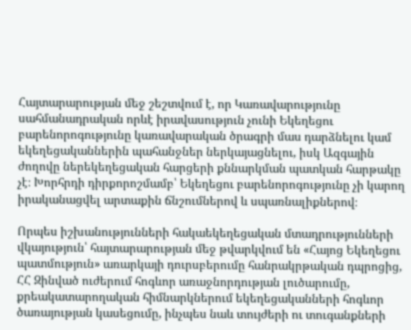Հայտարարության մեջ շեշտվում է, որ Կառավարությունը սահմանադրական որևէ իրավասություն չունի Եկեղեցու բարենորոգությունը կառավարական ծրագրի մաս դարձնելու կամ եկեղեցականներին պահանջներ ներկայացնելու, իսկ Ազգային ժողովը ներեկեղեցական հարցերի քննարկման պատկան հարթակը չէ։ Խորհրդի դիրքորոշմամբ՝ Եկեղեցու բարենորոգությունը չի կարող իրականացվել արտաքին ճնշումներով և սպառնալիքներով։

Որպես իշխանությունների հակաեկեղեցական մտադրությունների վկայություն՝ հայտարարության մեջ թվարկվում են «Հայոց Եկեղեցու պատմություն» առարկայի դուրսբերումը հանրակրթական դպրոցից, ՀՀ Զինված ուժերում հոգևոր առաջնորդության լուծարումը, քրեակատարողական հիմնարկներում եկեղեցականների հոգևոր ծառայության կասեցումը, ինչպես նաև տույժերի ու տուգանքների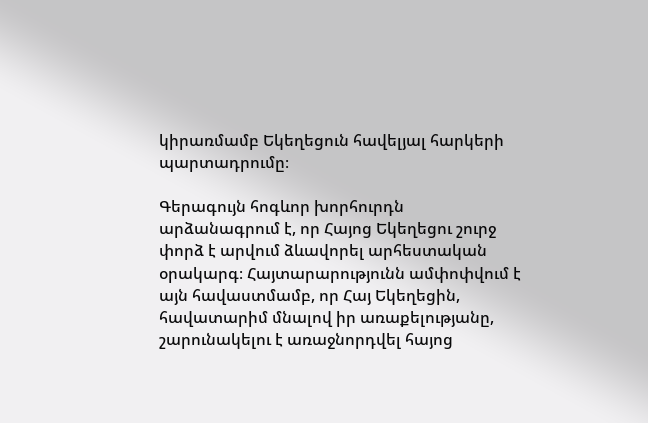կիրառմամբ Եկեղեցուն հավելյալ հարկերի պարտադրումը։

Գերագույն հոգևոր խորհուրդն արձանագրում է, որ Հայոց Եկեղեցու շուրջ փորձ է արվում ձևավորել արհեստական օրակարգ։ Հայտարարությունն ամփոփվում է այն հավաստմամբ, որ Հայ Եկեղեցին, հավատարիմ մնալով իր առաքելությանը, շարունակելու է առաջնորդվել հայոց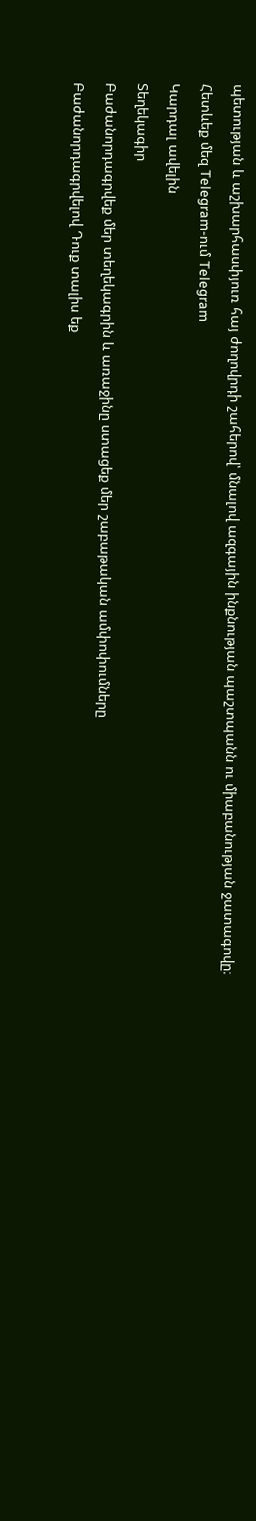պետության և աշխարհասփյուռ հայ ժողովրդի շահերով՝ մնալով ազգային ինքնության պաշտպանն ու միաբանության ջատագովը։

Հետևեք մեզ Telegram-ում Telegram

Կարդալ ավելին

Տեղեկագիր

Բաժանորդագրվեք մեր տեղեկագրին և առաջինը ստացեք մեր շաբաթական ամփոփումները

Բաժանորդագրվելով Դուք տալիս եք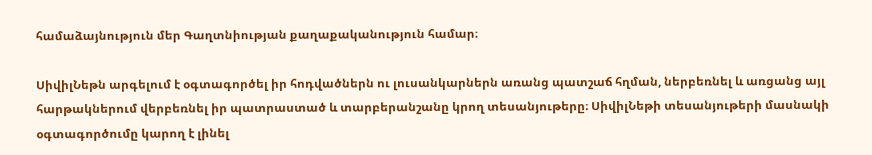համաձայնություն մեր Գաղտնիության քաղաքականություն համար։

ՍիվիլՆեթն արգելում է օգտագործել իր հոդվածներն ու լուսանկարներն առանց պատշաճ հղման, ներբեռնել և առցանց այլ հարթակներում վերբեռնել իր պատրաստած և տարբերանշանը կրող տեսանյութերը։ ՍիվիլՆեթի տեսանյութերի մասնակի օգտագործումը կարող է լինել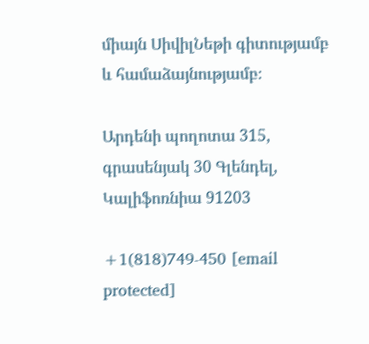միայն ՍիվիլՆեթի գիտությամբ և համաձայնությամբ։

Արդենի պողոտա 315, գրասենյակ 30 Գլենդել, Կալիֆոռնիա 91203

+1(818)749-450 [email protected]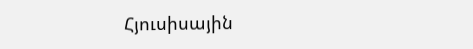Հյուսիսային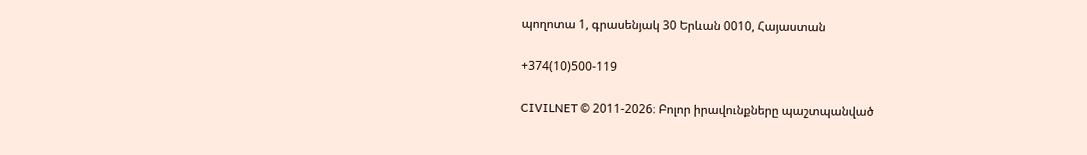պողոտա 1, գրասենյակ 30 Երևան 0010, Հայաստան

+374(10)500-119

CIVILNET © 2011-2026։ Բոլոր իրավունքները պաշտպանված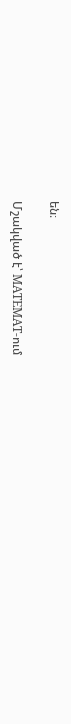են։

Մշակված է՝ MATEMAT-ում